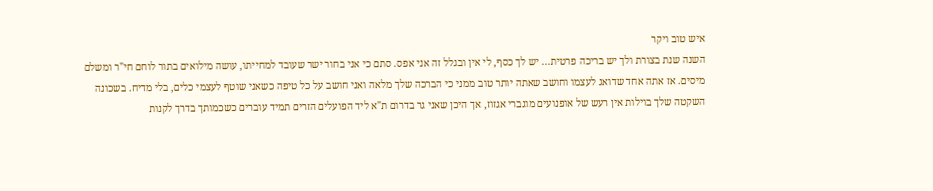איש טוב ויקר
השנה שנת בצורת ולך יש בריכה פרטית... יש לך כסף, לי אין ובגלל זה אני אפס. סתם כי אני בחור ישר שעובד למחייתו, עושה מילואים בתור לוחם חי"ר ומשלם מיסים. אז אתה אחד שדואג לעצמו וחושב שאתה יותר טוב ממני כי הברכה שלך מלאה ואני חושב על כל טיפה כשאני שוטף לעצמי כלים, בלי מדיח. בשכונה השקטה שלך בוילות אין רעש של אופנועים מוגברי אגזוז, אך היכן שאני גר בדרום ת"א ליד הפועלים הזרים תמיד עוברים כשכמותך בדרך לקנות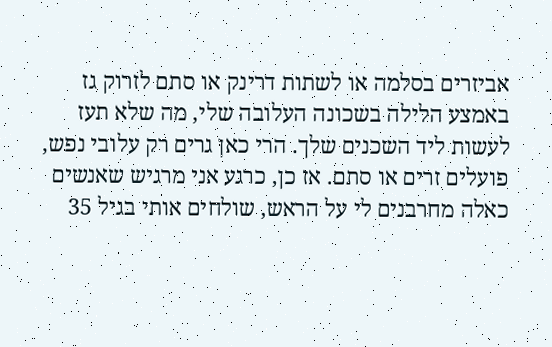אביזרים בסלמה או לשתות דרינק או סתם לזרוק גז באמצע הלילה בשכונה העלובה שלי, מה שלא תעז לעשות ליד השכנים שלך. הרי כאן גרים רק עלובי נפש, פועלים זרים או סתם. אז כן, כרגע אני מרגיש שאנשים כאלה מחרבנים לי על הראש, שולחים אותי בגיל 35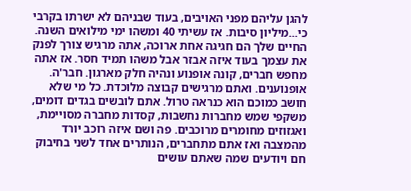להגן עליהם מפני האויבים, בעוד שבניהם לא ישרתו בקרבי כי...מיליון סיבות. אז עשיתי 40 ומשהו ימי מילואים השנה. החיים שלך הם חגיגה אחת ארוכה, אתה מרגיש צורך לפנק את עצמך בעוד איזה אבזר אבל משהו תמיד חסר. אז אתה מחפש חברים, קונה אופנוע ונהיה חלק מארגון. חבר'ה. אופנוענים. ואתם מרגישים קבוצה מלוכדת. כל מי שלא חושב כמוכם הוא כנראה טרול. אתם לובשים בגדים דומים, משקפי שמש מחברות נחשבות, קסדות מחברה מסויימת, ואגזוזים מחומרים מרוכבים. פה ושם איזה רוכב יורד מהמצבה ואז אתם מתחברים, הנותרים אחד לשני בחיבוק חם ויודעים שמה שאתם עושים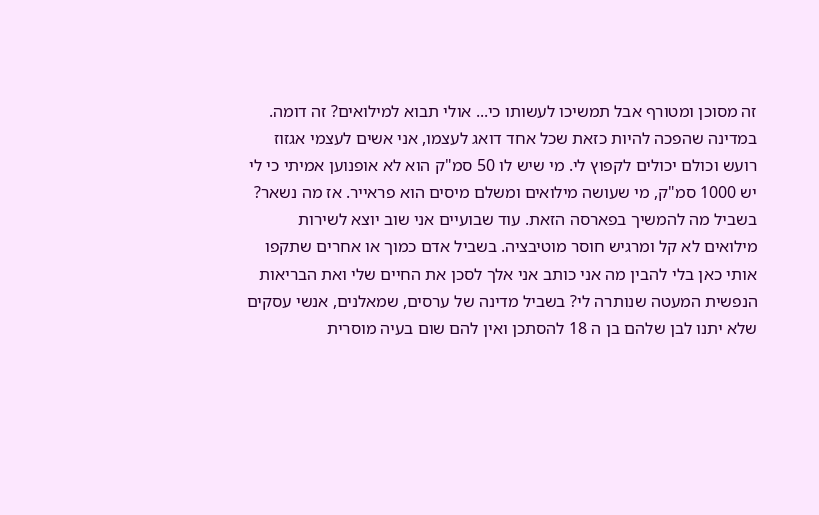זה מסוכן ומטורף אבל תמשיכו לעשותו כי... אולי תבוא למילואים? זה דומה. במדינה שהפכה להיות כזאת שכל אחד דואג לעצמו, אני אשים לעצמי אגזוז רועש וכולם יכולים לקפוץ לי. מי שיש לו 50 סמ"ק הוא לא אופנוען אמיתי כי לי יש 1000 סמ"ק, מי שעושה מילואים ומשלם מיסים הוא פראייר. אז מה נשאר? בשביל מה להמשיך בפארסה הזאת. עוד שבועיים אני שוב יוצא לשירות מילואים לא קל ומרגיש חוסר מוטיבציה. בשביל אדם כמוך או אחרים שתקפו אותי כאן בלי להבין מה אני כותב אני אלך לסכן את החיים שלי ואת הבריאות הנפשית המעטה שנותרה לי? בשביל מדינה של ערסים, שמאלנים, אנשי עסקים שלא יתנו לבן שלהם בן ה 18 להסתכן ואין להם שום בעיה מוסרית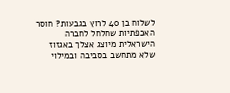לשלוח בן 40 לרוץ בגבעות? חוסר האכפתיות שחלחל לחברה הישראלית מיוצג אצלך באגזוז שלא מתחשב בסביבה ובמילוי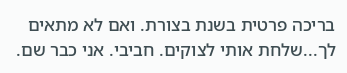בריכה פרטית בשנת בצורת. ואם לא מתאים לך...שלחת אותי לצוקים. חביבי. אני כבר שם.